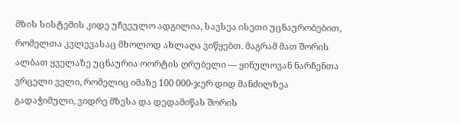მზის სისტემის კიდე უჩვეულო ადგილია, სავსეა ისეთი უცნაურობებით, რომელთა კვლევასაც მხოლოდ ახლაღა ვიწყებთ. მაგრამ მათ შორის ალბათ ყველაზე უცნაურია ოორტის ღრუბელი — ყინულოვან ნარჩენთა ვრცელი ველი, რომელიც იმაზე 100 000-ჯერ დიდ მანძილზეა გადაჭიმული, ვიდრე მზესა და დედამიწას შორის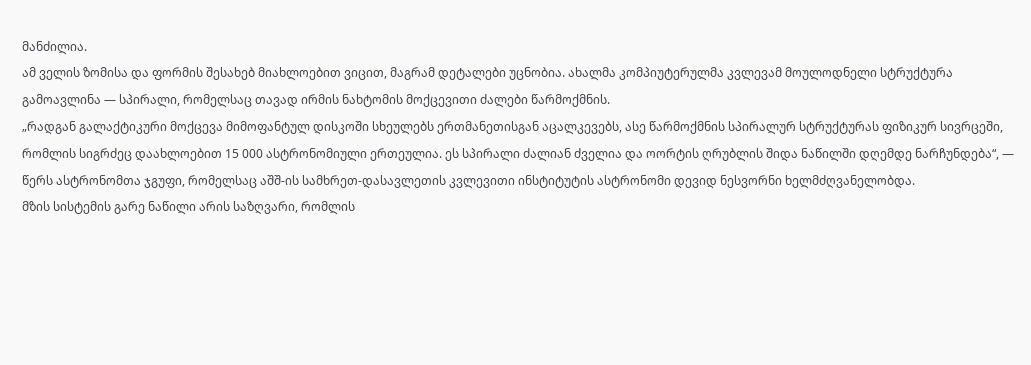მანძილია.
ამ ველის ზომისა და ფორმის შესახებ მიახლოებით ვიცით, მაგრამ დეტალები უცნობია. ახალმა კომპიუტერულმა კვლევამ მოულოდნელი სტრუქტურა გამოავლინა — სპირალი, რომელსაც თავად ირმის ნახტომის მოქცევითი ძალები წარმოქმნის.
„რადგან გალაქტიკური მოქცევა მიმოფანტულ დისკოში სხეულებს ერთმანეთისგან აცალკევებს, ასე წარმოქმნის სპირალურ სტრუქტურას ფიზიკურ სივრცეში, რომლის სიგრძეც დაახლოებით 15 000 ასტრონომიული ერთეულია. ეს სპირალი ძალიან ძველია და ოორტის ღრუბლის შიდა ნაწილში დღემდე ნარჩუნდება“, — წერს ასტრონომთა ჯგუფი, რომელსაც აშშ-ის სამხრეთ-დასავლეთის კვლევითი ინსტიტუტის ასტრონომი დევიდ ნესვორნი ხელმძღვანელობდა.
მზის სისტემის გარე ნაწილი არის საზღვარი, რომლის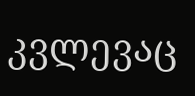კვლევაც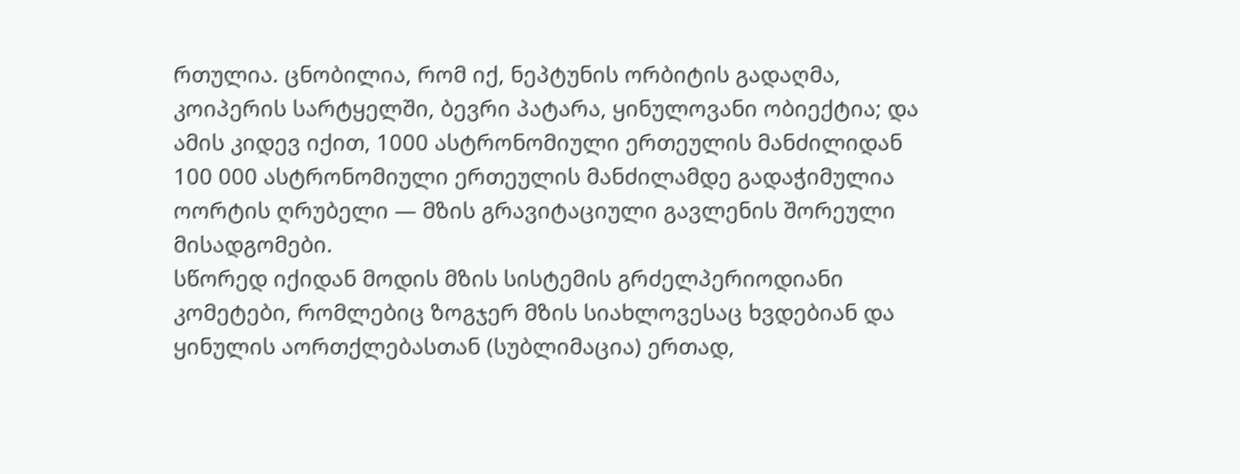რთულია. ცნობილია, რომ იქ, ნეპტუნის ორბიტის გადაღმა, კოიპერის სარტყელში, ბევრი პატარა, ყინულოვანი ობიექტია; და ამის კიდევ იქით, 1000 ასტრონომიული ერთეულის მანძილიდან 100 000 ასტრონომიული ერთეულის მანძილამდე გადაჭიმულია ოორტის ღრუბელი — მზის გრავიტაციული გავლენის შორეული მისადგომები.
სწორედ იქიდან მოდის მზის სისტემის გრძელპერიოდიანი კომეტები, რომლებიც ზოგჯერ მზის სიახლოვესაც ხვდებიან და ყინულის აორთქლებასთან (სუბლიმაცია) ერთად,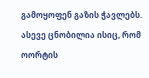გამოყოფენ გაზის ჭავლებს.
ასევე ცნობილია ისიც, რომ ოორტის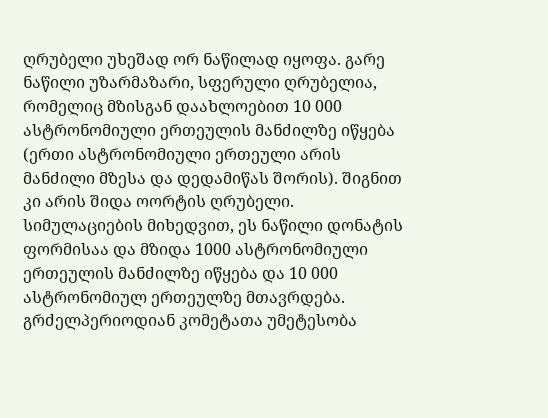ღრუბელი უხეშად ორ ნაწილად იყოფა. გარე ნაწილი უზარმაზარი, სფერული ღრუბელია, რომელიც მზისგან დაახლოებით 10 000 ასტრონომიული ერთეულის მანძილზე იწყება (ერთი ასტრონომიული ერთეული არის მანძილი მზესა და დედამიწას შორის). შიგნით კი არის შიდა ოორტის ღრუბელი. სიმულაციების მიხედვით, ეს ნაწილი დონატის ფორმისაა და მზიდა 1000 ასტრონომიული ერთეულის მანძილზე იწყება და 10 000 ასტრონომიულ ერთეულზე მთავრდება.
გრძელპერიოდიან კომეტათა უმეტესობა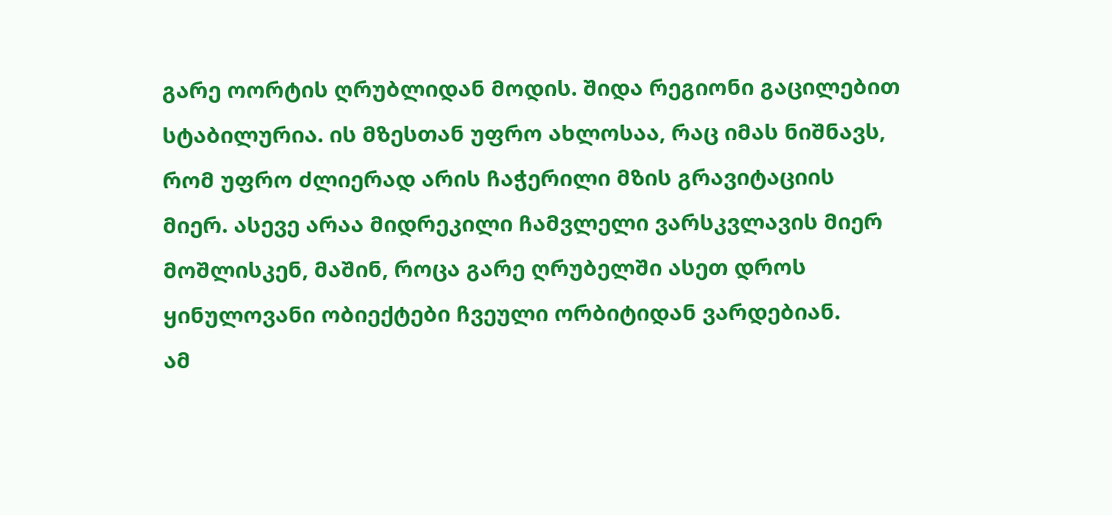გარე ოორტის ღრუბლიდან მოდის. შიდა რეგიონი გაცილებით სტაბილურია. ის მზესთან უფრო ახლოსაა, რაც იმას ნიშნავს, რომ უფრო ძლიერად არის ჩაჭერილი მზის გრავიტაციის მიერ. ასევე არაა მიდრეკილი ჩამვლელი ვარსკვლავის მიერ მოშლისკენ, მაშინ, როცა გარე ღრუბელში ასეთ დროს ყინულოვანი ობიექტები ჩვეული ორბიტიდან ვარდებიან.
ამ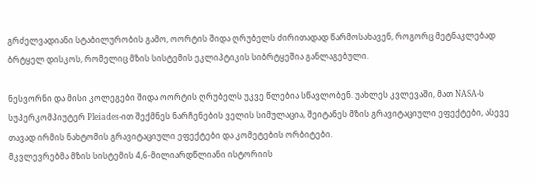გრძელვადიანი სტაბილურობის გამო, ოორტის შიდა ღრუბელს ძირითადად წარმოსახავენ, როგორც მეტნაკლებად ბრტყელ დისკოს, რომელიც მზის სისტემის ეკლიპტიკის სიბრტყეშია განლაგებული.

ნესვორნი და მისი კოლეგები შიდა ოორტის ღრუბელს უკვე წლებია სწავლობენ. უახლეს კვლევაში, მათ NASA-ს სუპერკომპიუტერ Pleiades-ით შექმნეს ნარჩენების ველის სიმულაცია, შეიტანეს მზის გრავიტაციული ეფექტები, ასევე თავად ირმის ნახტომის გრავიტაციული ეფექტები და კომეტების ორბიტები.
მკვლევრებმა მზის სისტემის 4,6-მილიარდწლიანი ისტორიის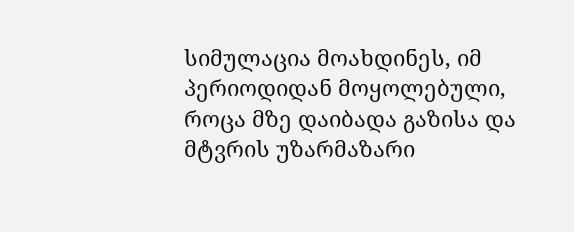სიმულაცია მოახდინეს, იმ პერიოდიდან მოყოლებული, როცა მზე დაიბადა გაზისა და მტვრის უზარმაზარი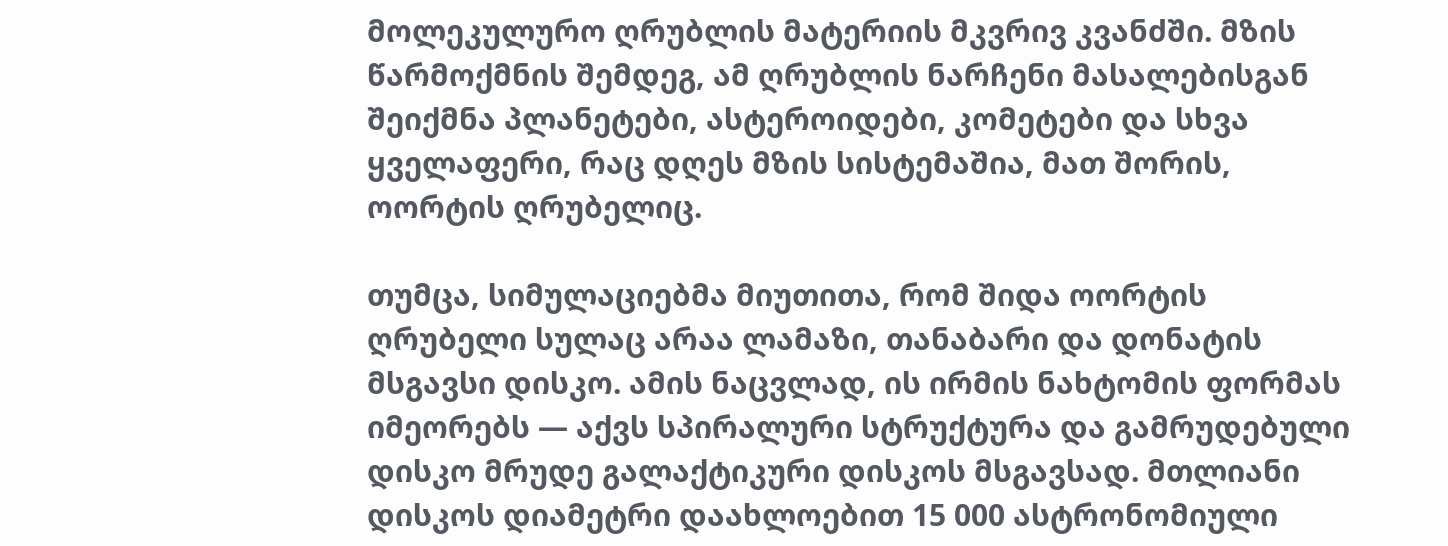მოლეკულურო ღრუბლის მატერიის მკვრივ კვანძში. მზის წარმოქმნის შემდეგ, ამ ღრუბლის ნარჩენი მასალებისგან შეიქმნა პლანეტები, ასტეროიდები, კომეტები და სხვა ყველაფერი, რაც დღეს მზის სისტემაშია, მათ შორის, ოორტის ღრუბელიც.

თუმცა, სიმულაციებმა მიუთითა, რომ შიდა ოორტის ღრუბელი სულაც არაა ლამაზი, თანაბარი და დონატის მსგავსი დისკო. ამის ნაცვლად, ის ირმის ნახტომის ფორმას იმეორებს — აქვს სპირალური სტრუქტურა და გამრუდებული დისკო მრუდე გალაქტიკური დისკოს მსგავსად. მთლიანი დისკოს დიამეტრი დაახლოებით 15 000 ასტრონომიული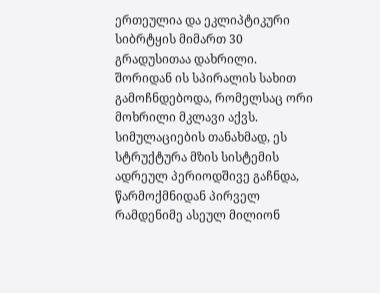ერთეულია და ეკლიპტიკური სიბრტყის მიმართ 30 გრადუსითაა დახრილი.
შორიდან ის სპირალის სახით გამოჩნდებოდა, რომელსაც ორი მოხრილი მკლავი აქვს.
სიმულაციების თანახმად, ეს სტრუქტურა მზის სისტემის ადრეულ პერიოდშივე გაჩნდა, წარმოქმნიდან პირველ რამდენიმე ასეულ მილიონ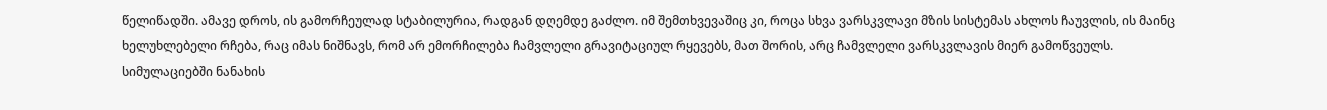წელიწადში. ამავე დროს, ის გამორჩეულად სტაბილურია, რადგან დღემდე გაძლო. იმ შემთხვევაშიც კი, როცა სხვა ვარსკვლავი მზის სისტემას ახლოს ჩაუვლის, ის მაინც ხელუხლებელი რჩება, რაც იმას ნიშნავს, რომ არ ემორჩილება ჩამვლელი გრავიტაციულ რყევებს, მათ შორის, არც ჩამვლელი ვარსკვლავის მიერ გამოწვეულს.
სიმულაციებში ნანახის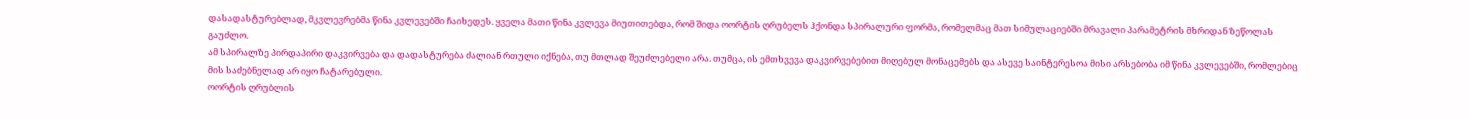დასადასტურებლად, მკვლევრებმა წინა კვლევებში ჩაიხედეს. ყველა მათი წინა კვლევა მიუთითებდა, რომ შიდა ოორტის ღრუბელს ჰქონდა სპირალური ფორმა, რომელმაც მათ სიმულაციებში მრავალი პარამეტრის მხრიდან ზეწოლას გაუძლო.
ამ სპირალზე პირდაპირი დაკვირვება და დადასტურება ძალიან რთული იქნება, თუ მთლად შეუძლებელი არა. თუმცა, ის ემთხვევა დაკვირვებებით მიღებულ მონაცემებს და ასევე საინტერესოა მისი არსებობა იმ წინა კვლევებში, რომლებიც მის საძებნელად არ იყო ჩატარებული.
ოორტის ღრუბლის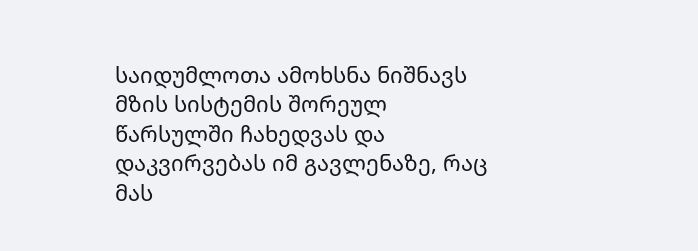საიდუმლოთა ამოხსნა ნიშნავს მზის სისტემის შორეულ წარსულში ჩახედვას და დაკვირვებას იმ გავლენაზე, რაც მას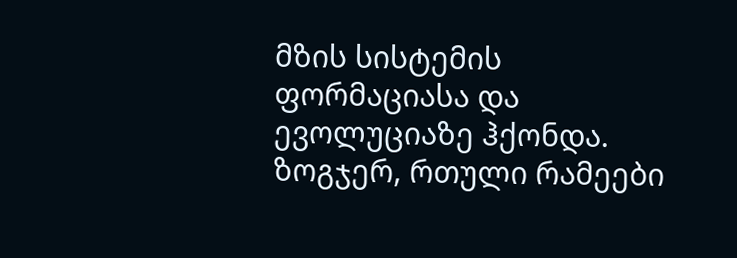მზის სისტემის ფორმაციასა და ევოლუციაზე ჰქონდა. ზოგჯერ, რთული რამეები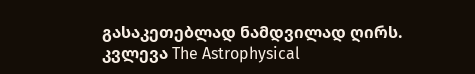გასაკეთებლად ნამდვილად ღირს.
კვლევა The Astrophysical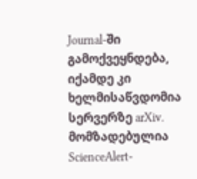Journal-ში გამოქვეყნდება, იქამდე კი ხელმისაწვდომია სერვერზე arXiv.
მომზადებულია ScienceAlert-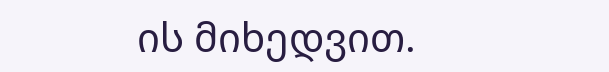ის მიხედვით.